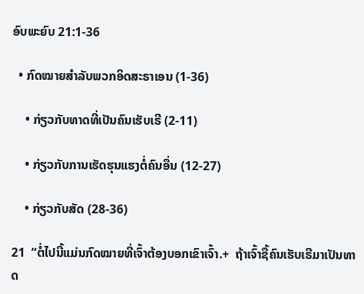ອົບພະຍົບ 21:1-36

  • ກົດໝາຍສຳລັບພວກອິດສະຣາເອນ (1-36)

    • ກ່ຽວກັບທາດທີ່ເປັນຄົນເຮັບເຣີ (2-11)

    • ກ່ຽວກັບການເຮັດຮຸນແຮງຕໍ່ຄົນອື່ນ (12-27)

    • ກ່ຽວກັບສັດ (28-36)

21  “ຕໍ່ໄປນີ້ແມ່ນກົດໝາຍທີ່ເຈົ້າຕ້ອງບອກເຂົາເຈົ້າ.+  ຖ້າເຈົ້າຊື້ຄົນເຮັບເຣີມາເປັນທາດ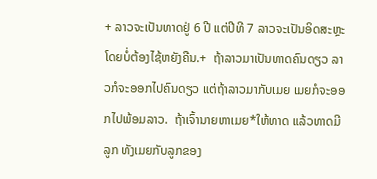+ ລາວຈະເປັນທາດຢູ່ 6 ປີ ແຕ່ປີທີ 7 ລາວຈະເປັນອິດສະຫຼະໂດຍບໍ່ຕ້ອງໄຊ້ຫຍັງຄືນ.+  ຖ້າລາວມາເປັນທາດຄົນດຽວ ລາວກໍຈະອອກໄປຄົນດຽວ ແຕ່ຖ້າລາວມາກັບເມຍ ເມຍກໍຈະອອກໄປພ້ອມລາວ.  ຖ້າເຈົ້ານາຍຫາເມຍ*ໃຫ້ທາດ ແລ້ວທາດມີລູກ ທັງເມຍກັບລູກຂອງ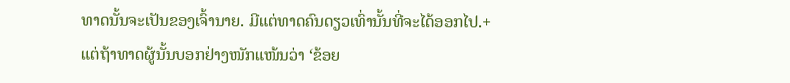ທາດນັ້ນຈະເປັນຂອງເຈົ້ານາຍ. ມີແຕ່ທາດຄົນດຽວເທົ່ານັ້ນທີ່ຈະໄດ້ອອກໄປ.+  ແຕ່ຖ້າທາດຜູ້ນັ້ນບອກຢ່າງໜັກແໜ້ນວ່າ ‘ຂ້ອຍ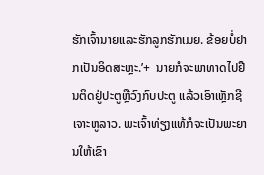ຮັກເຈົ້ານາຍແລະຮັກລູກຮັກເມຍ. ຂ້ອຍບໍ່ຢາກເປັນອິດສະຫຼະ.’+  ນາຍກໍຈະພາທາດໄປຢືນຕິດຢູ່ປະຕູຫຼືວົງກົບປະຕູ ແລ້ວເອົາເຫຼັກຊີເຈາະຫູລາວ. ພະເຈົ້າທ່ຽງແທ້ກໍຈະເປັນພະຍານໃຫ້ເຂົາ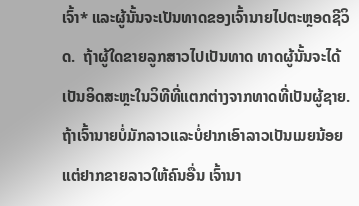ເຈົ້າ* ແລະຜູ້ນັ້ນຈະເປັນທາດຂອງເຈົ້ານາຍໄປຕະຫຼອດຊີວິດ.  ຖ້າຜູ້ໃດຂາຍລູກສາວໄປເປັນທາດ ທາດຜູ້ນັ້ນຈະໄດ້ເປັນອິດສະຫຼະໃນວິທີທີ່ແຕກຕ່າງຈາກທາດທີ່ເປັນຜູ້ຊາຍ.  ຖ້າເຈົ້ານາຍບໍ່ມັກລາວແລະບໍ່ຢາກເອົາລາວເປັນເມຍນ້ອຍ ແຕ່ຢາກຂາຍລາວໃຫ້ຄົນອື່ນ ເຈົ້ານາ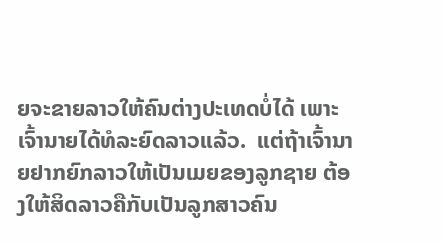ຍຈະຂາຍລາວໃຫ້ຄົນຕ່າງປະເທດບໍ່ໄດ້ ເພາະເຈົ້ານາຍໄດ້ທໍລະຍົດລາວແລ້ວ.  ແຕ່ຖ້າເຈົ້ານາຍຢາກຍົກລາວໃຫ້ເປັນເມຍຂອງລູກຊາຍ ຕ້ອງໃຫ້ສິດລາວຄືກັບເປັນລູກສາວຄົນ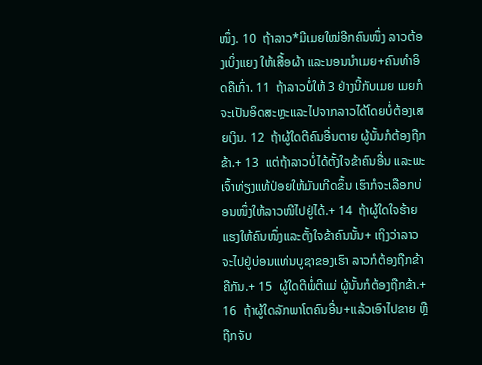ໜຶ່ງ. 10  ຖ້າລາວ*ມີເມຍໃໝ່ອີກຄົນໜຶ່ງ ລາວຕ້ອງເບິ່ງແຍງ ໃຫ້ເສື້ອຜ້າ ແລະນອນນຳເມຍ+ຄົນທຳອິດຄືເກົ່າ. 11  ຖ້າລາວບໍ່ໃຫ້ 3 ຢ່າງນີ້ກັບເມຍ ເມຍກໍຈະເປັນອິດສະຫຼະແລະໄປຈາກລາວໄດ້ໂດຍບໍ່ຕ້ອງເສຍເງິນ. 12  ຖ້າຜູ້ໃດຕີຄົນອື່ນຕາຍ ຜູ້ນັ້ນກໍຕ້ອງຖືກຂ້າ.+ 13  ແຕ່ຖ້າລາວບໍ່ໄດ້ຕັ້ງໃຈຂ້າຄົນອື່ນ ແລະພະເຈົ້າທ່ຽງແທ້ປ່ອຍໃຫ້ມັນເກີດຂຶ້ນ ເຮົາກໍຈະເລືອກບ່ອນໜຶ່ງໃຫ້ລາວໜີໄປຢູ່ໄດ້.+ 14  ຖ້າຜູ້ໃດໃຈຮ້າຍແຮງໃຫ້ຄົນໜຶ່ງແລະຕັ້ງໃຈຂ້າຄົນນັ້ນ+ ເຖິງວ່າລາວຈະໄປຢູ່ບ່ອນແທ່ນບູຊາຂອງເຮົາ ລາວກໍຕ້ອງຖືກຂ້າຄືກັນ.+ 15  ຜູ້ໃດຕີພໍ່ຕີແມ່ ຜູ້ນັ້ນກໍຕ້ອງຖືກຂ້າ.+ 16  ຖ້າຜູ້ໃດລັກພາໂຕຄົນອື່ນ+ແລ້ວເອົາໄປຂາຍ ຫຼືຖືກຈັບ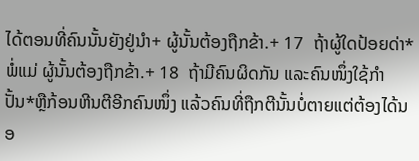ໄດ້ຕອນທີ່ຄົນນັ້ນຍັງຢູ່ນຳ+ ຜູ້ນັ້ນຕ້ອງຖືກຂ້າ.+ 17  ຖ້າຜູ້ໃດປ້ອຍດ່າ*ພໍ່ແມ່ ຜູ້ນັ້ນຕ້ອງຖືກຂ້າ.+ 18  ຖ້າມີຄົນຜິດກັນ ແລະຄົນໜຶ່ງໃຊ້ກຳປັ້ນ*ຫຼືກ້ອນຫີນຕີອີກຄົນໜຶ່ງ ແລ້ວຄົນທີ່ຖືກຕີນັ້ນບໍ່ຕາຍແຕ່ຕ້ອງໄດ້ນອ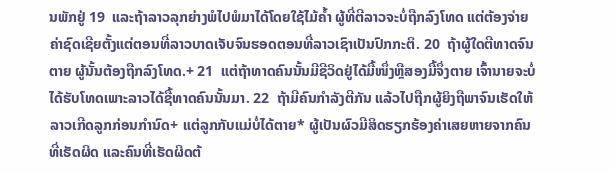ນພັກຢູ່ 19  ແລະຖ້າລາວລຸກຍ່າງພໍໄປພໍມາໄດ້ໂດຍໃຊ້ໄມ້ຄ້ຳ ຜູ້ທີ່ຕີລາວຈະບໍ່ຖືກລົງໂທດ ແຕ່ຕ້ອງຈ່າຍຄ່າຊົດເຊີຍຕັ້ງແຕ່ຕອນທີ່ລາວບາດເຈັບຈົນຮອດຕອນທີ່ລາວເຊົາເປັນປົກກະຕິ. 20  ຖ້າຜູ້ໃດຕີທາດຈົນຕາຍ ຜູ້ນັ້ນຕ້ອງຖືກລົງໂທດ.+ 21  ແຕ່ຖ້າທາດຄົນນັ້ນມີຊີວິດຢູ່ໄດ້ມື້ໜຶ່ງຫຼືສອງມື້ຈຶ່ງຕາຍ ເຈົ້ານາຍຈະບໍ່ໄດ້ຮັບໂທດເພາະລາວໄດ້ຊື້ທາດຄົນນັ້ນມາ. 22  ຖ້າມີຄົນກຳລັງຕີກັນ ແລ້ວໄປຖືກຜູ້ຍິງຖືພາຈົນເຮັດໃຫ້ລາວເກີດລູກກ່ອນກຳນົດ+ ແຕ່ລູກກັບແມ່ບໍ່ໄດ້ຕາຍ* ຜູ້ເປັນຜົວມີສິດຮຽກຮ້ອງຄ່າເສຍຫາຍຈາກຄົນທີ່ເຮັດຜິດ ແລະຄົນທີ່ເຮັດຜິດຕ້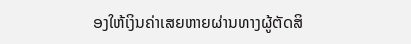ອງໃຫ້ເງິນຄ່າເສຍຫາຍຜ່ານທາງຜູ້ຕັດສິ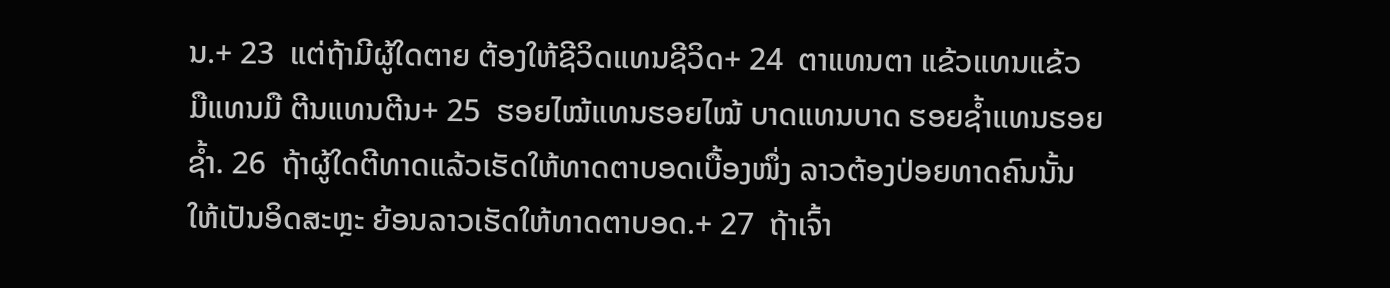ນ.+ 23  ແຕ່ຖ້າມີຜູ້ໃດຕາຍ ຕ້ອງໃຫ້ຊີວິດແທນຊີວິດ+ 24  ຕາແທນຕາ ແຂ້ວແທນແຂ້ວ ມືແທນມື ຕີນແທນຕີນ+ 25  ຮອຍໄໝ້ແທນຮອຍໄໝ້ ບາດແທນບາດ ຮອຍຊ້ຳແທນຮອຍຊ້ຳ. 26  ຖ້າຜູ້ໃດຕີທາດແລ້ວເຮັດໃຫ້ທາດຕາບອດເບື້ອງໜຶ່ງ ລາວຕ້ອງປ່ອຍທາດຄົນນັ້ນໃຫ້ເປັນອິດສະຫຼະ ຍ້ອນລາວເຮັດໃຫ້ທາດຕາບອດ.+ 27  ຖ້າເຈົ້າ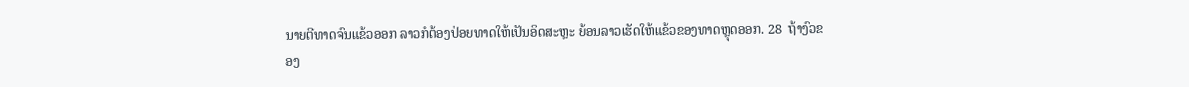ນາຍຕີທາດຈົນແຂ້ວອອກ ລາວກໍຕ້ອງປ່ອຍທາດໃຫ້ເປັນອິດສະຫຼະ ຍ້ອນລາວເຮັດໃຫ້ແຂ້ວຂອງທາດຫຼຸດອອກ. 28  ຖ້າງົວຂອງ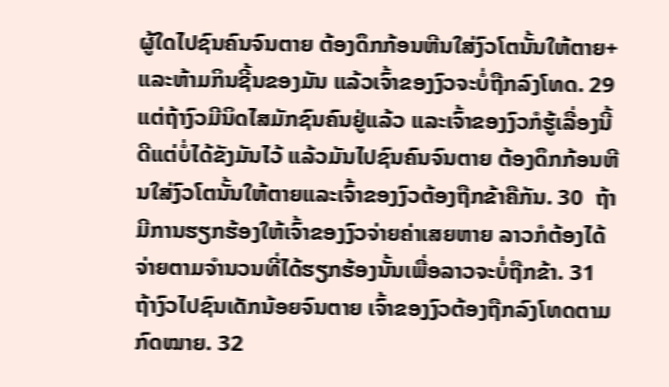ຜູ້ໃດໄປຊົນຄົນຈົນຕາຍ ຕ້ອງດຶກກ້ອນຫີນໃສ່ງົວໂຕນັ້ນໃຫ້ຕາຍ+ແລະຫ້າມກິນຊີ້ນຂອງມັນ ແລ້ວເຈົ້າຂອງງົວຈະບໍ່ຖືກລົງໂທດ. 29  ແຕ່ຖ້າງົວມີນິດໄສມັກຊົນຄົນຢູ່ແລ້ວ ແລະເຈົ້າຂອງງົວກໍຮູ້ເລື່ອງນີ້ດີແຕ່ບໍ່ໄດ້ຂັງມັນໄວ້ ແລ້ວມັນໄປຊົນຄົນຈົນຕາຍ ຕ້ອງດຶກກ້ອນຫີນໃສ່ງົວໂຕນັ້ນໃຫ້ຕາຍແລະເຈົ້າຂອງງົວຕ້ອງຖືກຂ້າຄືກັນ. 30  ຖ້າມີການຮຽກຮ້ອງໃຫ້ເຈົ້າຂອງງົວຈ່າຍຄ່າເສຍຫາຍ ລາວກໍຕ້ອງໄດ້ຈ່າຍຕາມຈຳນວນທີ່ໄດ້ຮຽກຮ້ອງນັ້ນເພື່ອລາວຈະບໍ່ຖືກຂ້າ. 31  ຖ້າງົວໄປຊົນເດັກນ້ອຍຈົນຕາຍ ເຈົ້າຂອງງົວຕ້ອງຖືກລົງໂທດຕາມກົດໝາຍ. 32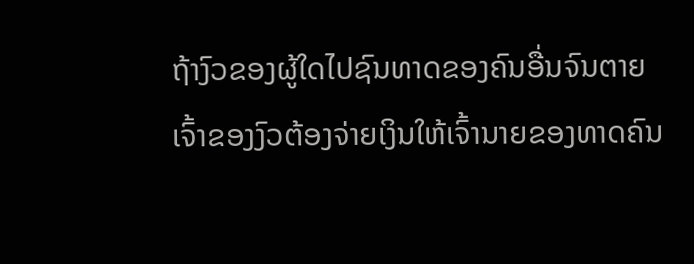ຖ້າງົວຂອງຜູ້ໃດໄປຊົນທາດຂອງຄົນອື່ນຈົນຕາຍ ເຈົ້າຂອງງົວຕ້ອງຈ່າຍເງິນໃຫ້ເຈົ້ານາຍຂອງທາດຄົນ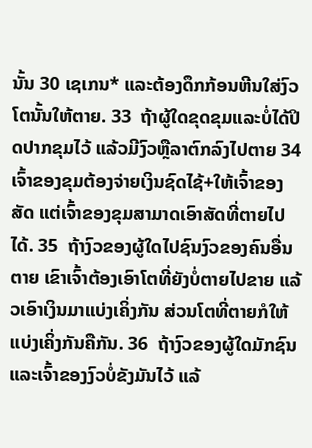ນັ້ນ 30 ເຊເກນ* ແລະຕ້ອງດຶກກ້ອນຫີນໃສ່ງົວໂຕນັ້ນໃຫ້ຕາຍ. 33  ຖ້າຜູ້ໃດຂຸດຂຸມແລະບໍ່ໄດ້ປິດປາກຂຸມໄວ້ ແລ້ວມີງົວຫຼືລາຕົກລົງໄປຕາຍ 34  ເຈົ້າຂອງຂຸມຕ້ອງຈ່າຍເງິນຊົດໄຊ້+ໃຫ້ເຈົ້າຂອງສັດ ແຕ່ເຈົ້າຂອງຂຸມສາມາດເອົາສັດທີ່ຕາຍໄປໄດ້. 35  ຖ້າງົວຂອງຜູ້ໃດໄປຊົນງົວຂອງຄົນອື່ນຕາຍ ເຂົາເຈົ້າຕ້ອງເອົາໂຕທີ່ຍັງບໍ່ຕາຍໄປຂາຍ ແລ້ວເອົາເງິນມາແບ່ງເຄິ່ງກັນ ສ່ວນໂຕທີ່ຕາຍກໍໃຫ້ແບ່ງເຄິ່ງກັນຄືກັນ. 36  ຖ້າງົວຂອງຜູ້ໃດມັກຊົນແລະເຈົ້າຂອງງົວບໍ່ຂັງມັນໄວ້ ແລ້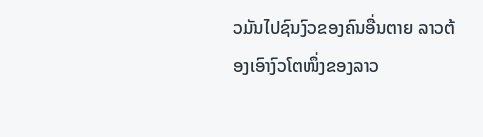ວມັນໄປຊົນງົວຂອງຄົນອື່ນຕາຍ ລາວຕ້ອງເອົາງົວໂຕໜຶ່ງຂອງລາວ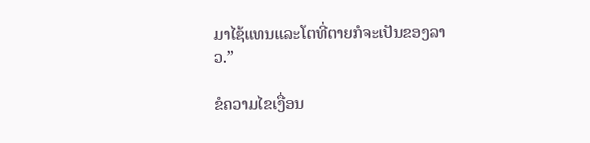ມາໄຊ້ແທນແລະໂຕທີ່ຕາຍກໍຈະເປັນຂອງລາວ.”

ຂໍຄວາມໄຂເງື່ອນ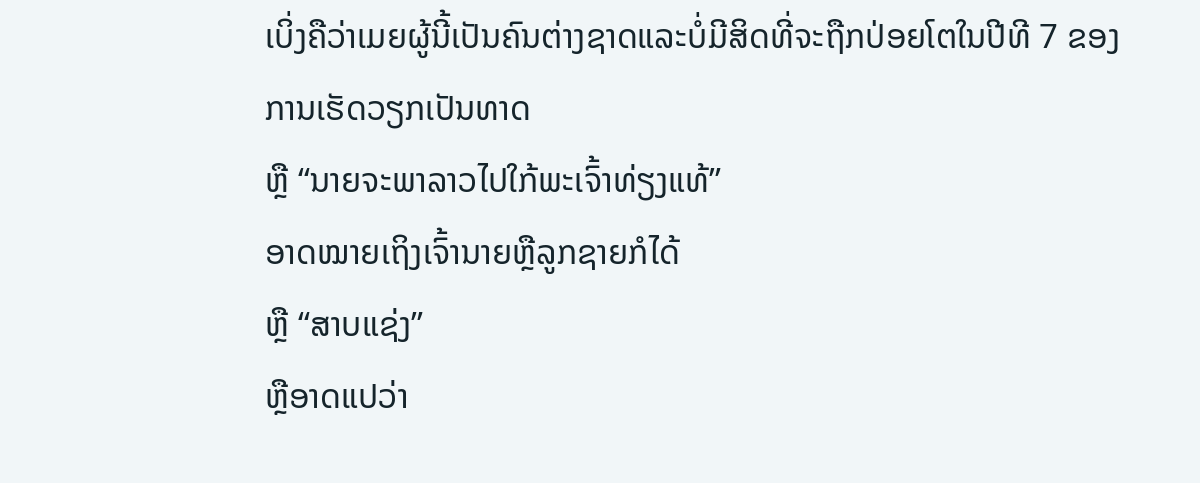ເບິ່ງຄືວ່າເມຍຜູ້ນີ້ເປັນຄົນຕ່າງຊາດແລະບໍ່ມີສິດທີ່ຈະຖືກປ່ອຍໂຕໃນປີທີ 7 ຂອງການເຮັດວຽກເປັນທາດ
ຫຼື “ນາຍຈະພາລາວໄປໃກ້ພະເຈົ້າທ່ຽງແທ້”
ອາດໝາຍເຖິງເຈົ້ານາຍຫຼືລູກຊາຍກໍໄດ້
ຫຼື “ສາບແຊ່ງ”
ຫຼືອາດແປວ່າ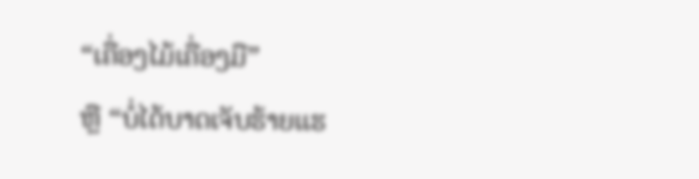“ເຄື່ອງໄມ້ເຄື່ອງມື”
ຫຼື “ບໍ່ໄດ້ບາດເຈັບຮ້າຍແຮ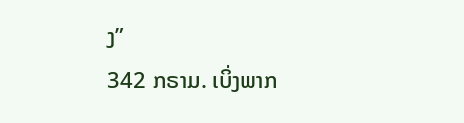ງ”
342 ກຣາມ. ເບິ່ງພາກ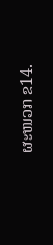ຜະໜວກ ຂ14.